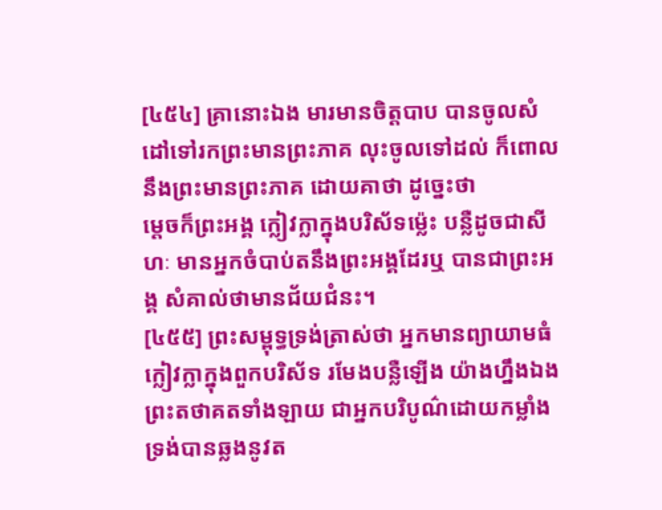[៤៥៤] គ្រានោះឯង មារមានចិត្តបាប បានចូលសំដៅទៅរកព្រះមានព្រះភាគ លុះចូលទៅដល់ ក៏ពោលនឹងព្រះមានព្រះភាគ ដោយគាថា ដូច្នេះថា
ម្តេចក៏ព្រះអង្គ ក្លៀវក្លាក្នុងបរិស័ទម្ល៉េះ បន្លឺដូចជាសីហៈ មានអ្នកចំបាប់តនឹងព្រះអង្គដែរឬ បានជាព្រះអង្គ សំគាល់ថាមានជ័យជំនះ។
[៤៥៥] ព្រះសម្ពុទ្ធទ្រង់ត្រាស់ថា អ្នកមានព្យាយាមធំ ក្លៀវក្លាក្នុងពួកបរិស័ទ រមែងបន្លឺឡើង យ៉ាងហ្នឹងឯង ព្រះតថាគតទាំងឡាយ ជាអ្នកបរិបូណ៌ដោយកម្លាំង ទ្រង់បានឆ្លងនូវត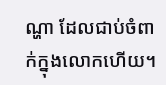ណ្ហា ដែលជាប់ចំពាក់ក្នុងលោកហើយ។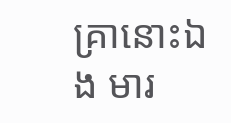គ្រានោះឯង មារ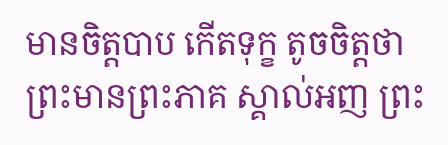មានចិត្តបាប កើតទុក្ខ តូចចិត្តថា ព្រះមានព្រះភាគ ស្គាល់អញ ព្រះ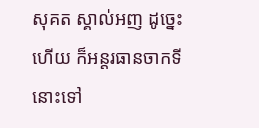សុគត ស្គាល់អញ ដូច្នេះហើយ ក៏អន្តរធានចាកទីនោះទៅ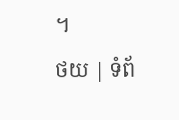។
ថយ | ទំព័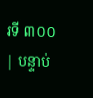រទី ៣០០ | បន្ទាប់